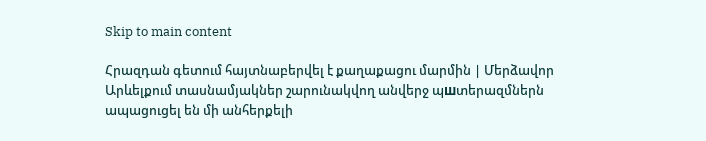Skip to main content

Հրազդան գետում հայտնաբերվել է քաղաքացու մարմին | Մերձավոր Արևելքում տասնամյակներ շարունակվող անվերջ պшտերազմներն ապացուցել են մի անհերքելի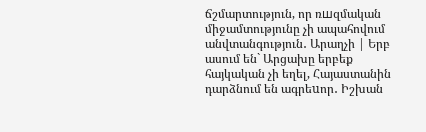ճշմարտություն, որ ռшզմական միջամտությունը չի ապահովում անվտանգություն․ Արաղչի | Երբ ասում են` Արցախը երբեք հայկական չի եղել, Հայաստանին դարձնում են ագրեuոր․ Իշխան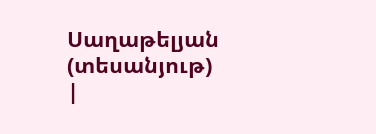Սաղաթելյան (տեսանյութ) |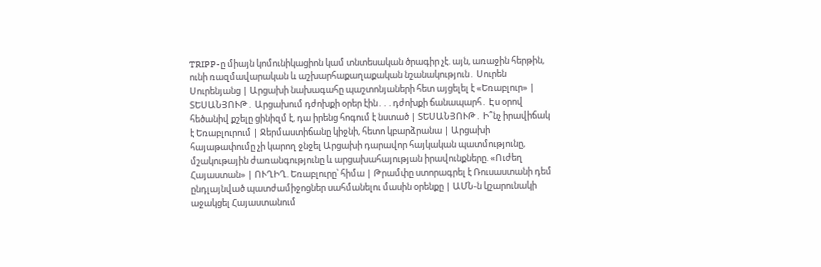TRIPP-ը միայն կոմունիկացիոն կամ տնտեսական ծրագիր չէ. այն, առաջին հերթին, ունի ռազմավարական և աշխարհաքաղաքական նշանակություն․ Սուրեն Սուրենյանց | Արցախի նախագահը պաշտոնյաների հետ այցելել է «Եռաբլուր» | ՏԵՍԱՆՅՈՒԹ․ Արցախում դժոխքի օրեր էին․․․դժոխքի ճանապարհ․ Էս օրով հեծանիվ քշելը ցինիզմ է, դա իրենց հոգում է նստած | ՏԵՍԱՆՅՈՒԹ․ Ի՞նչ իրավիճակ է Եռաբլուրում | Ջերմաստիճանը կիջնի, հետո կբարձրանա | Արցախի հայաթափումը չի կարող ջնջել Արցախի դարավոր հայկական պատմությունը, մշակութային ժառանգությունը և արցախահայության իրավունքները. «Ուժեղ Հայաստան» | ՈՒՂԻՂ. Եռաբլուրը՝ հիմա | Թրամփը ստորագրել է Ռուսաստանի դեմ ընդլայնված պատժամիջոցներ սահմանելու մասին օրենքը | ԱՄՆ-ն կշարունակի աջակցել Հայաստանում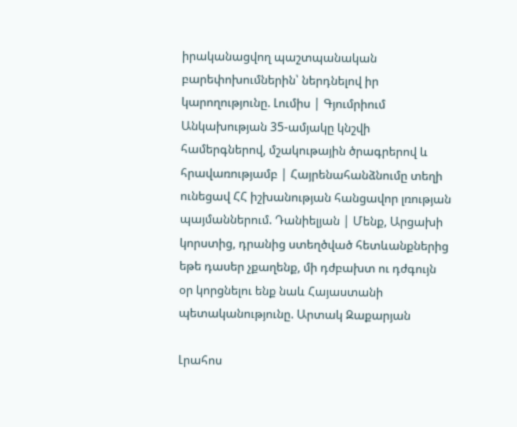իրականացվող պաշտպանական բարեփոխումներին՝ ներդնելով իր կարողությունը. Լումիս | Գյումրիում Անկախության 35-ամյակը կնշվի համերգներով, մշակութային ծրագրերով և հրավառությամբ | Հայրենահանձնումը տեղի ունեցավ ՀՀ իշխանության հանցավոր լռության պայմաններում. Դանիելյան | Մենք, Արցախի կորստից, դրանից ստեղծված հետևանքներից եթե դասեր չքաղենք, մի դժբախտ ու դժգույն օր կորցնելու ենք նաև Հայաստանի պետականությունը. Արտակ Զաքարյան

Լրահոս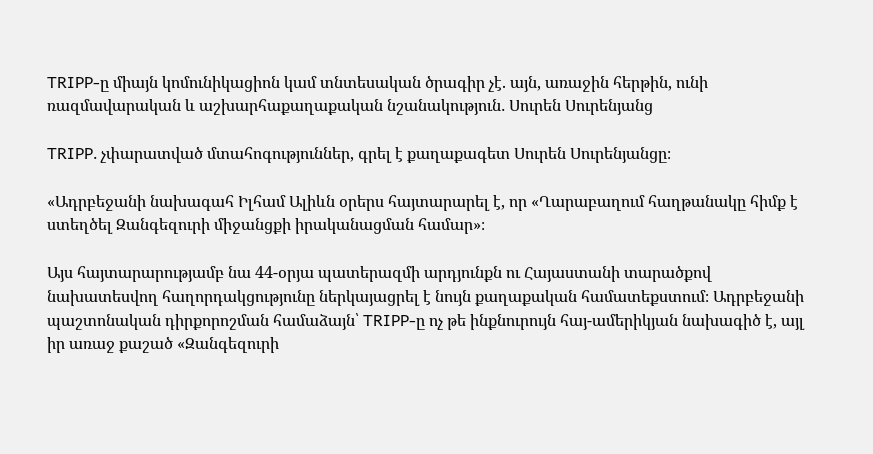TRIPP-ը միայն կոմունիկացիոն կամ տնտեսական ծրագիր չէ. այն, առաջին հերթին, ունի ռազմավարական և աշխարհաքաղաքական նշանակություն․ Սուրեն Սուրենյանց

TRIPP․ չփարատված մտահոգություններ, գրել է քաղաքագետ Սուրեն Սուրենյանցը։

«Ադրբեջանի նախագահ Իլհամ Ալիևն օրերս հայտարարել է, որ «Ղարաբաղում հաղթանակը հիմք է ստեղծել Զանգեզուրի միջանցքի իրականացման համար»։

Այս հայտարարությամբ նա 44-օրյա պատերազմի արդյունքն ու Հայաստանի տարածքով նախատեսվող հաղորդակցությունը ներկայացրել է նույն քաղաքական համատեքստում։ Ադրբեջանի պաշտոնական դիրքորոշման համաձայն՝ TRIPP-ը ոչ թե ինքնուրույն հայ-ամերիկյան նախագիծ է, այլ իր առաջ քաշած «Զանգեզուրի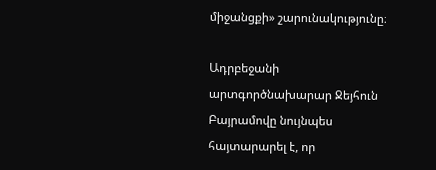միջանցքի» շարունակությունը։

Ադրբեջանի արտգործնախարար Ջեյհուն Բայրամովը նույնպես հայտարարել է, որ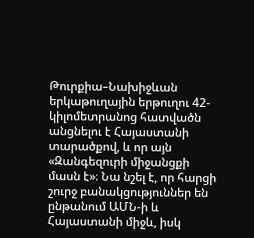Թուրքիա–Նախիջևան երկաթուղային երթուղու 42-կիլոմետրանոց հատվածն անցնելու է Հայաստանի տարածքով, և որ այն «Զանգեզուրի միջանցքի մասն է»։ Նա նշել է, որ հարցի շուրջ բանակցություններ են ընթանում ԱՄՆ-ի և Հայաստանի միջև, իսկ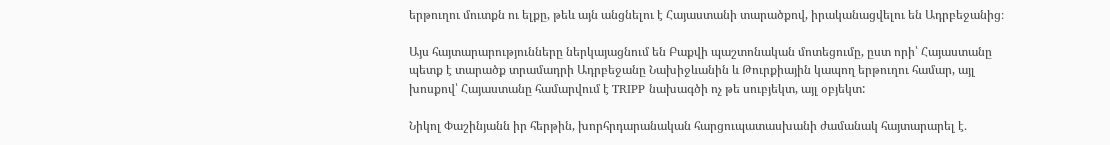երթուղու մուտքն ու ելքը, թեև այն անցնելու է Հայաստանի տարածքով, իրականացվելու են Ադրբեջանից։

Այս հայտարարությունները ներկայացնում են Բաքվի պաշտոնական մոտեցումը, ըստ որի՝ Հայաստանը պետք է տարածք տրամադրի Ադրբեջանը Նախիջևանին և Թուրքիային կապող երթուղու համար, այլ խոսքով՝ Հայաստանը համարվում է TRIPP նախագծի ոչ թե սուբյեկտ, այլ օբյեկտ:

Նիկոլ Փաշինյանն իր հերթին, խորհրդարանական հարցուպատասխանի ժամանակ հայտարարել է․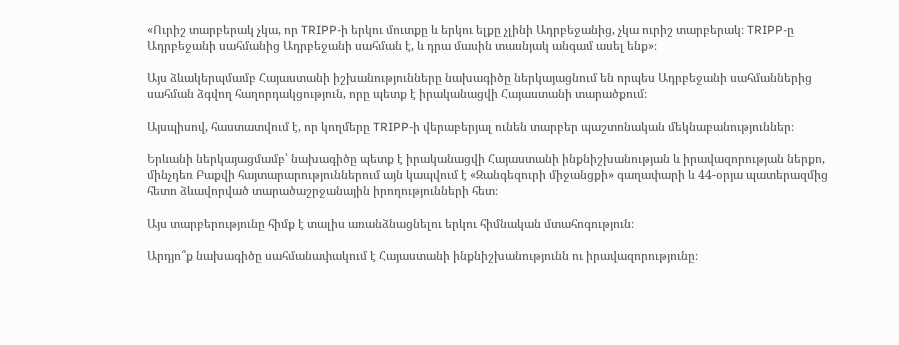«Ուրիշ տարբերակ չկա, որ TRIPP-ի երկու մուտքը և երկու ելքը չլինի Ադրբեջանից, չկա ուրիշ տարբերակ։ TRIPP-ը Ադրբեջանի սահմանից Ադրբեջանի սահման է, և դրա մասին տասնյակ անգամ ասել ենք»։

Այս ձևակերպմամբ Հայաստանի իշխանությունները նախագիծը ներկայացնում են որպես Ադրբեջանի սահմաններից սահման ձգվող հաղորդակցություն, որը պետք է իրականացվի Հայաստանի տարածքում։

Այսպիսով, հաստատվում է, որ կողմերը TRIPP-ի վերաբերյալ ունեն տարբեր պաշտոնական մեկնաբանություններ։

Երևանի ներկայացմամբ՝ նախագիծը պետք է իրականացվի Հայաստանի ինքնիշխանության և իրավազորության ներքո, մինչդեռ Բաքվի հայտարարություններում այն կապվում է «Զանգեզուրի միջանցքի» գաղափարի և 44-օրյա պատերազմից հետո ձևավորված տարածաշրջանային իրողությունների հետ։

Այս տարբերությունը հիմք է տալիս առանձնացնելու երկու հիմնական մտահոգություն։

Արդյո՞ք նախագիծը սահմանափակում է Հայաստանի ինքնիշխանությունն ու իրավազորությունը։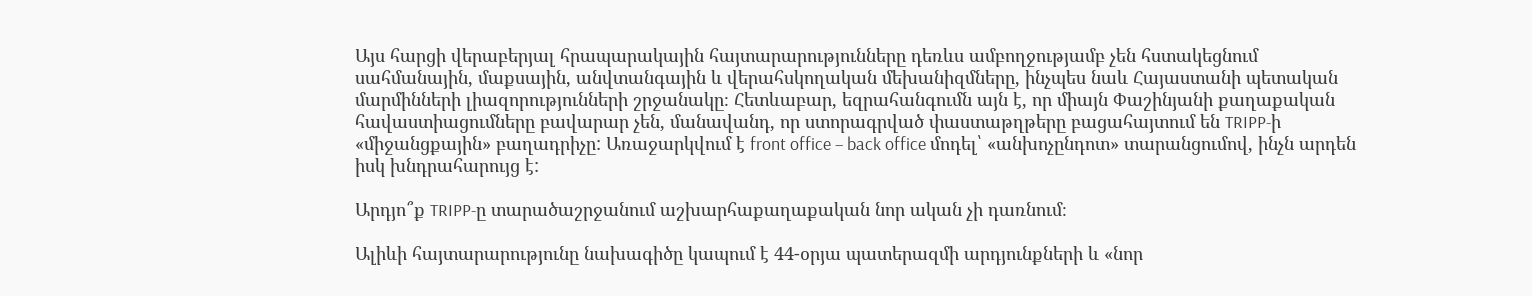Այս հարցի վերաբերյալ հրապարակային հայտարարությունները դեռևս ամբողջությամբ չեն հստակեցնում սահմանային, մաքսային, անվտանգային և վերահսկողական մեխանիզմները, ինչպես նաև Հայաստանի պետական մարմինների լիազորությունների շրջանակը։ Հետևաբար, եզրահանգումն այն է, որ միայն Փաշինյանի քաղաքական հավաստիացումները բավարար չեն, մանավանդ, որ ստորագրված փաստաթղթերը բացահայտում են TRIPP-ի «միջանցքային» բաղադրիչը: Առաջարկվում է front office – back office մոդել՝ «անխոչընդոտ» տարանցումով, ինչն արդեն իսկ խնդրահարույց է:

Արդյո՞ք TRIPP-ը տարածաշրջանում աշխարհաքաղաքական նոր ական չի դառնում։

Ալիևի հայտարարությունը նախագիծը կապում է 44-օրյա պատերազմի արդյունքների և «նոր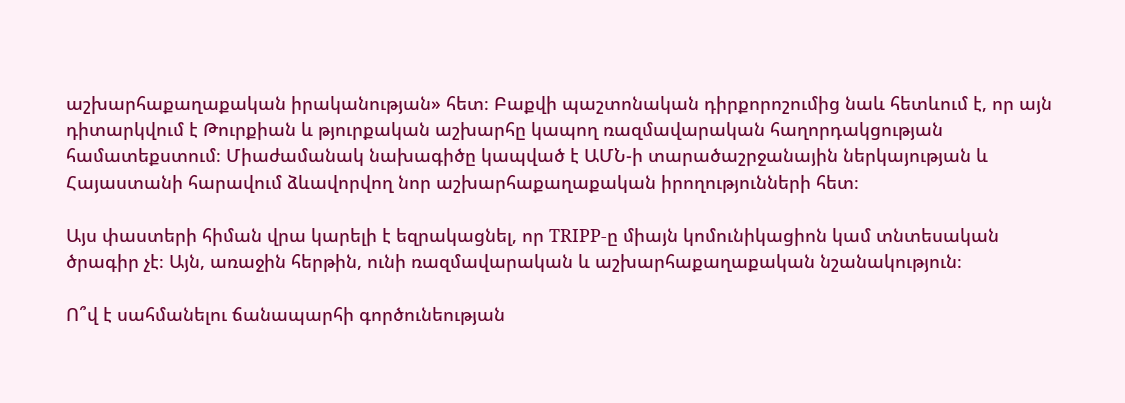աշխարհաքաղաքական իրականության» հետ։ Բաքվի պաշտոնական դիրքորոշումից նաև հետևում է, որ այն դիտարկվում է Թուրքիան և թյուրքական աշխարհը կապող ռազմավարական հաղորդակցության համատեքստում։ Միաժամանակ նախագիծը կապված է ԱՄՆ-ի տարածաշրջանային ներկայության և Հայաստանի հարավում ձևավորվող նոր աշխարհաքաղաքական իրողությունների հետ։

Այս փաստերի հիման վրա կարելի է եզրակացնել, որ TRIPP-ը միայն կոմունիկացիոն կամ տնտեսական ծրագիր չէ։ Այն, առաջին հերթին, ունի ռազմավարական և աշխարհաքաղաքական նշանակություն։

Ո՞վ է սահմանելու ճանապարհի գործունեության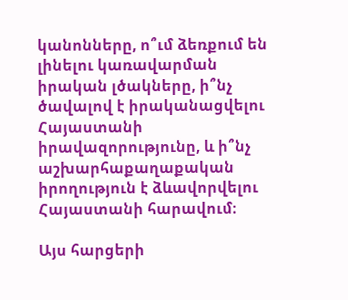կանոնները, ո՞ւմ ձեռքում են լինելու կառավարման իրական լծակները, ի՞նչ ծավալով է իրականացվելու Հայաստանի իրավազորությունը, և ի՞նչ աշխարհաքաղաքական իրողություն է ձևավորվելու Հայաստանի հարավում։

Այս հարցերի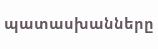պատասխանները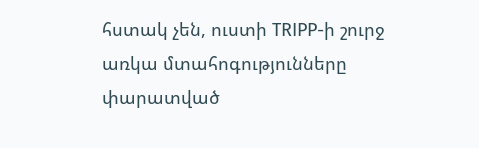հստակ չեն, ուստի TRIPP-ի շուրջ առկա մտահոգությունները փարատված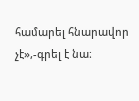համարել հնարավոր չէ»,-գրել է նա։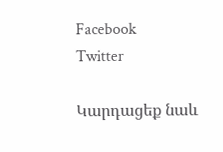Facebook
Twitter

Կարդացեք նաև